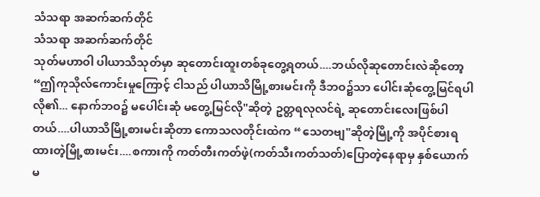သံသရာ အဆက်ဆက်တိုင်
သံသရာ အဆက်ဆက်တိုင်
သုတ်မဟာဝါ ပါယာသိသုတ်မှာ ဆုတောင်းထူးတစ်ခုတွေ့ရတယ်....ဘယ်လိုဆုတောင်းလဲဆိုတော့ “ဤကုသိုလ်ကောင်းမှုကြောင့် ငါသည် ပါယာသိမြို့စားမင်းကို ဒီဘဝ၌သာ ပေါင်းဆုံတွေ့မြင်ရပါလို၏... နောက်ဘဝ၌ မပေါင်းဆုံ မတွေ့မြင်လို"ဆိုတဲ့ ဥတ္တရလုလင်ရဲ့ ဆုတောင်းလေးဖြစ်ပါတယ်....ပါယာသိမြို့စားမင်းဆိုတာ ကောသလတိုင်းထဲက “သေတဗျ"ဆိုတဲ့မြို့ကို အပိုင်စားရထားတဲ့မြို့စားမင်း....စကားကို ကတ်တီးကတ်ဖဲ့(ကတ်သီးကတ်သတ်)ပြောတဲ့နေရာမှ နှစ်ယောက်မ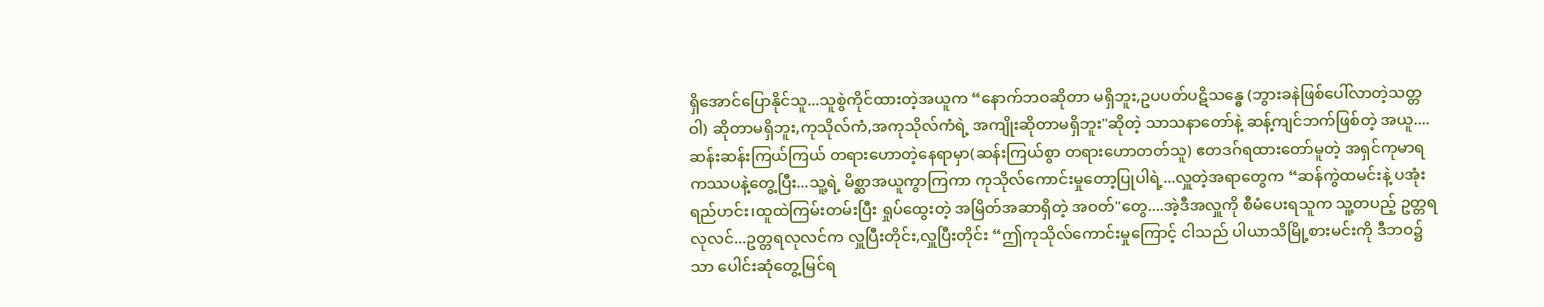ရှိအောင်ပြောနိုင်သူ...သူစွဲကိုင်ထားတဲ့အယူက “နောက်ဘဝဆိုတာ မရှိဘူး,ဥပပတ်ပဋိသန္ဓေ (ဘွားခနဲဖြစ်ပေါ်လာတဲ့သတ္တဝါ) ဆိုတာမရှိဘူး,ကုသိုလ်ကံ,အကုသိုလ်ကံရဲ့ အကျိုးဆိုတာမရှိဘူး"ဆိုတဲ့ သာသနာတော်နဲ့ ဆန့်ကျင်ဘက်ဖြစ်တဲ့ အယူ....ဆန်းဆန်းကြယ်ကြယ် တရားဟောတဲ့နေရာမှာ(ဆန်းကြယ်စွာ တရားဟောတတ်သူ) ဧတဒဂ်ရထားတော်မူတဲ့ အရှင်ကုမာရကဿပနဲ့တွေ့ပြီး...သူ့ရဲ့ မိစ္ဆာအယူကွာကြကာ ကုသိုလ်ကောင်းမှုတော့ပြုပါရဲ့...လှူတဲ့အရာတွေက “ဆန်ကွဲထမင်းနဲ့ ပအုံးရည်ဟင်း၊ထူထဲကြမ်းတမ်းပြီး ရှုပ်ထွေးတဲ့ အမြိတ်အဆာရှိတဲ့ အဝတ်"တွေ....အဲ့ဒီအလှူကို စီမံပေးရသူက သူ့တပည့် ဥတ္တရလုလင်...ဥတ္တရလုလင်က လှူပြီးတိုင်း,လှူပြီးတိုင်း “ဤကုသိုလ်ကောင်းမှုကြောင့် ငါသည် ပါယာသိမြို့စားမင်းကို ဒီဘဝ၌သာ ပေါင်းဆုံတွေ့မြင်ရ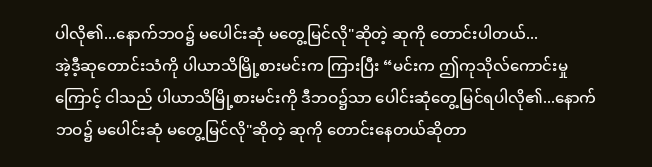ပါလို၏...နောက်ဘဝ၌ မပေါင်းဆုံ မတွေ့မြင်လို"ဆိုတဲ့ ဆုကို တောင်းပါတယ်...
အဲ့ဒီ့ဆုတောင်းသံကို ပါယာသိမြို့စားမင်းက ကြားပြီး “မင်းက ဤကုသိုလ်ကောင်းမှုကြောင့် ငါသည် ပါယာသိမြို့စားမင်းကို ဒီဘဝ၌သာ ပေါင်းဆုံတွေ့မြင်ရပါလို၏...နောက်ဘဝ၌ မပေါင်းဆုံ မတွေ့မြင်လို"ဆိုတဲ့ ဆုကို တောင်းနေတယ်ဆိုတာ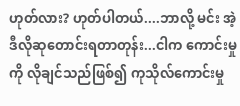ဟုတ်လား? ဟုတ်ပါတယ်....ဘာလို့ မင်း အဲ့ဒီလိုဆုတောင်းရတာတုန်း...ငါက ကောင်းမှုကို လိုချင်သည်ဖြစ်၍ ကုသိုလ်ကောင်းမှု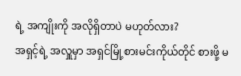ရဲ့ အကျိုးကို အလိုရှိတာပဲ မဟုတ်လား?
အရှင့်ရဲ့ အလှူမှာ အရှင်မြို့စားမင်းကိုယ်တိုင် စားဖို့ မ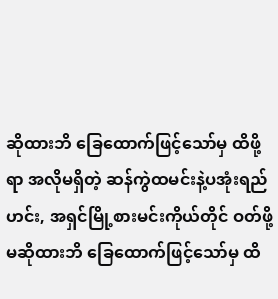ဆိုထားဘိ ခြေထောက်ဖြင့်သော်မှ ထိဖို့ရာ အလိုမရှိတဲ့ ဆန်ကွဲထမင်းနဲ့ပအုံးရည်ဟင်း, အရှင်မြို့စားမင်းကိုယ်တိုင် ဝတ်ဖို့ မဆိုထားဘိ ခြေထောက်ဖြင့်သော်မှ ထိ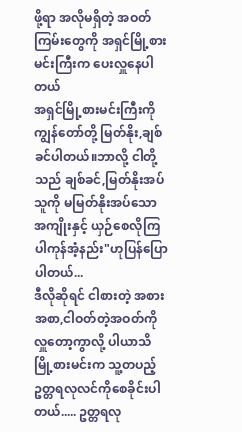ဖို့ရာ အလိုမရှိတဲ့ အဝတ်ကြမ်းတွေကို အရှင်မြို့စားမင်းကြီးက ပေးလှူနေပါတယ်
အရှင်မြို့စားမင်းကြီးကို ကျွန်တော်တို့ မြတ်နိုး,ချစ်ခင်ပါတယ်။ဘာလို့ ငါတို့သည် ချစ်ခင်,မြတ်နိုးအပ်သူကို မမြတ်နိုးအပ်သော အကျိုးနှင့် ယှဉ်စေလိုကြပါကုန်အံ့နည်း"ဟုပြန်ပြောပါတယ်...
ဒီလိုဆိုရင် ငါစားတဲ့ အစားအစာ,ငါဝတ်တဲ့အဝတ်ကို လှူတော့ကွာလို့ ပါယာသိမြို့စားမင်းက သူ့တပည့် ဥတ္တရလုလင်ကိုစေခိုင်းပါတယ်..... ဥတ္တရလု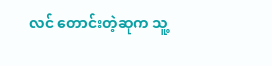လင် တောင်းတဲ့ဆုက သူ့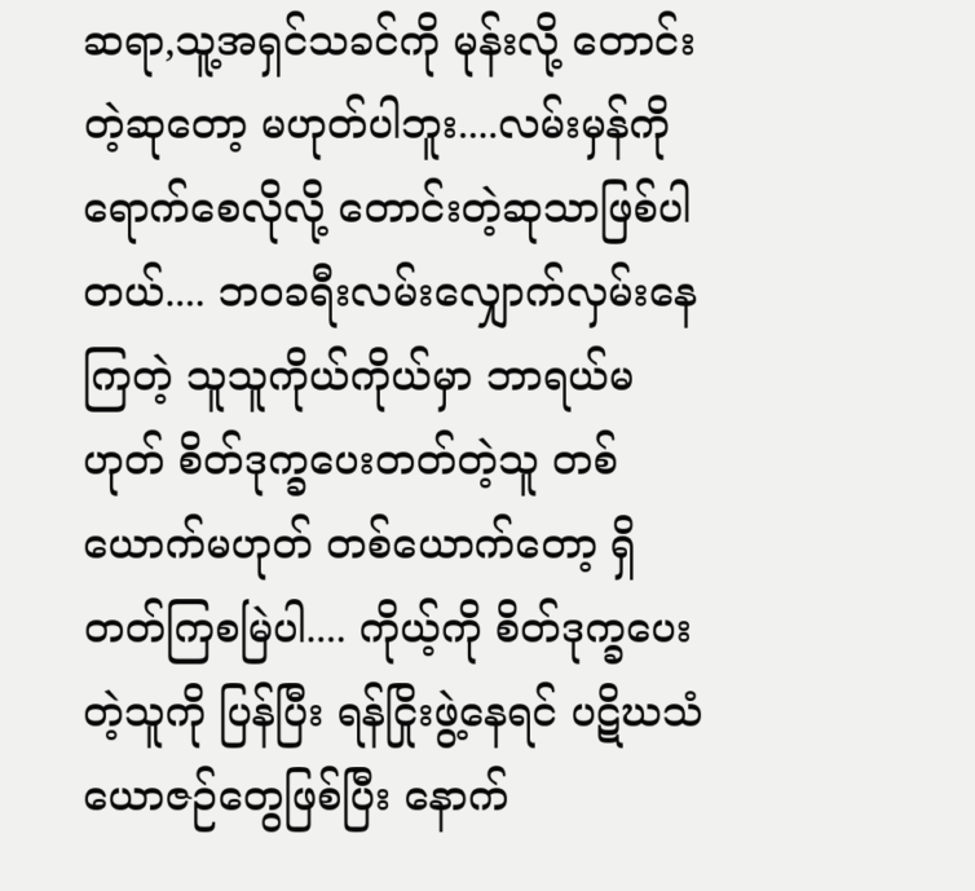ဆရာ,သူ့အရှင်သခင်ကို မုန်းလို့ တောင်းတဲ့ဆုတော့ မဟုတ်ပါဘူး....လမ်းမှန်ကို ရောက်စေလိုလို့ တောင်းတဲ့ဆုသာဖြစ်ပါတယ်.... ဘဝခရီးလမ်းလျှောက်လှမ်းနေကြတဲ့ သူသူကိုယ်ကိုယ်မှာ ဘာရယ်မဟုတ် စိတ်ဒုက္ခပေးတတ်တဲ့သူ တစ်ယောက်မဟုတ် တစ်ယောက်တော့ ရှိတတ်ကြစမြဲပါ.... ကိုယ့်ကို စိတ်ဒုက္ခပေးတဲ့သူကို ပြန်ပြီး ရန်ငြိုးဖွဲ့နေရင် ပဋိဃသံယောဇဉ်တွေဖြစ်ပြီး နောက်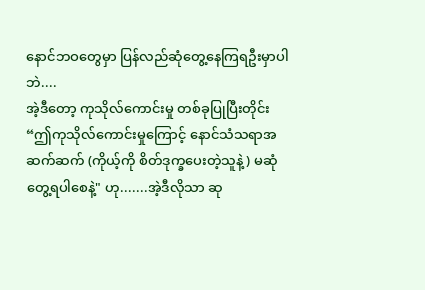နောင်ဘဝတွေမှာ ပြန်လည်ဆုံတွေ့နေကြရဦးမှာပါဘဲ....
အဲ့ဒီတော့ ကုသိုလ်ကောင်းမှု တစ်ခုပြုပြီးတိုင်း
“ဤကုသိုလ်ကောင်းမှုကြောင့် နောင်သံသရာအဆက်ဆက် (ကိုယ့်ကို စိတ်ဒုက္ခပေးတဲ့သူနဲ့) မဆုံတွေ့ရပါစေနဲ့" ဟု.......အဲ့ဒီလိုသာ ဆု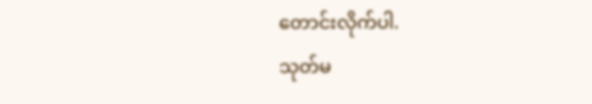တောင်းလိုက်ပါ.
သုတ်မ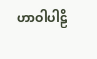ဟာဝါပါဠိ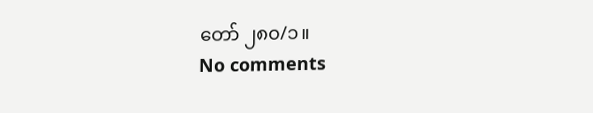တော် ၂၈၀/၁။
No comments